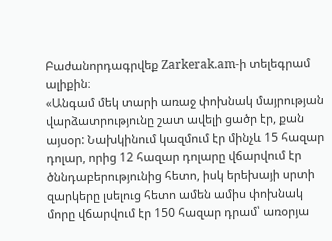Բաժանորդագրվեք Zarkerak.am-ի տելեգրամ ալիքին։
«Անգամ մեկ տարի առաջ փոխնակ մայրության վարձատրությունը շատ ավելի ցածր էր, քան այսօր: Նախկինում կազմում էր մինչև 15 հազար դոլար, որից 12 հազար դոլարը վճարվում էր ծննդաբերությունից հետո, իսկ երեխայի սրտի զարկերը լսելուց հետո ամեն ամիս փոխնակ մորը վճարվում էր 150 հազար դրամ՝ առօրյա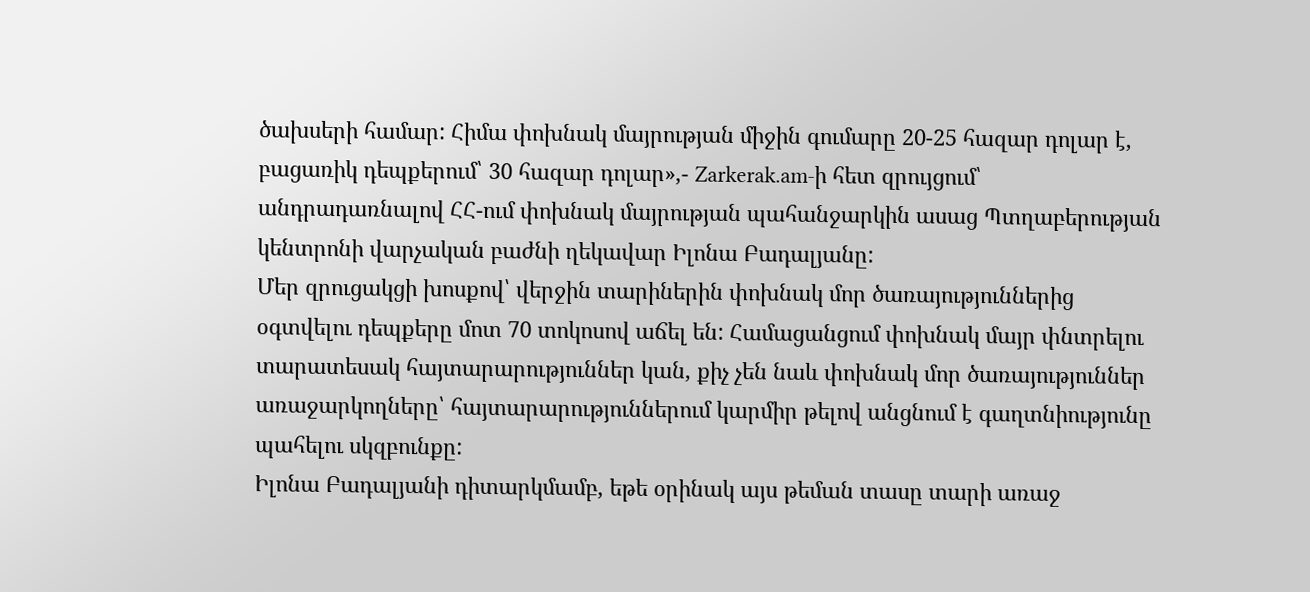ծախսերի համար: Հիմա փոխնակ մայրության միջին գումարը 20-25 հազար դոլար է, բացառիկ դեպքերում՝ 30 հազար դոլար»,- Zarkerak.am-ի հետ զրույցում՝ անդրադառնալով ՀՀ-ում փոխնակ մայրության պահանջարկին ասաց Պտղաբերության կենտրոնի վարչական բաժնի ղեկավար Իլոնա Բադալյանը:
Մեր զրուցակցի խոսքով՝ վերջին տարիներին փոխնակ մոր ծառայություններից օգտվելու դեպքերը մոտ 70 տոկոսով աճել են: Համացանցում փոխնակ մայր փնտրելու տարատեսակ հայտարարություններ կան, քիչ չեն նաև փոխնակ մոր ծառայություններ առաջարկողները՝ հայտարարություններում կարմիր թելով անցնում է գաղտնիությունը պահելու սկզբունքը:
Իլոնա Բադալյանի դիտարկմամբ, եթե օրինակ այս թեման տասը տարի առաջ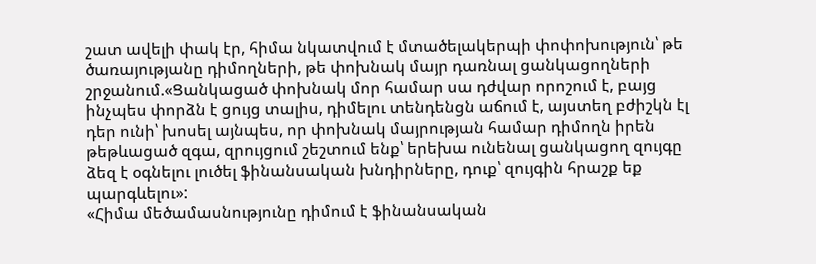շատ ավելի փակ էր, հիմա նկատվում է մտածելակերպի փոփոխություն՝ թե ծառայությանը դիմողների, թե փոխնակ մայր դառնալ ցանկացողների շրջանում.«Ցանկացած փոխնակ մոր համար սա դժվար որոշում է, բայց ինչպես փորձն է ցույց տալիս, դիմելու տենդենցն աճում է, այստեղ բժիշկն էլ դեր ունի՝ խոսել այնպես, որ փոխնակ մայրության համար դիմողն իրեն թեթևացած զգա, զրույցում շեշտում ենք՝ երեխա ունենալ ցանկացող զույգը ձեզ է օգնելու լուծել ֆինանսական խնդիրները, դուք՝ զույգին հրաշք եք պարգևելու»:
«Հիմա մեծամասնությունը դիմում է ֆինանսական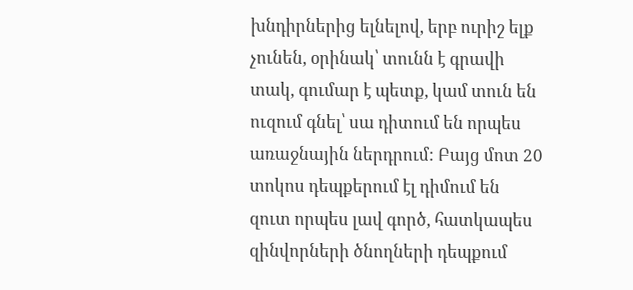խնդիրներից ելնելով, երբ ուրիշ ելք չունեն, օրինակ՝ տունն է գրավի տակ, գումար է պետք, կամ տուն են ուզում գնել՝ սա դիտում են որպես առաջնային ներդրում: Բայց մոտ 20 տոկոս դեպքերում էլ դիմում են զուտ որպես լավ գործ, հատկապես զինվորների ծնողների դեպքում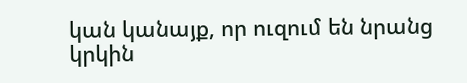կան կանայք, որ ուզում են նրանց կրկին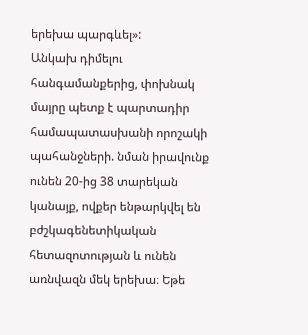երեխա պարգևել»:
Անկախ դիմելու հանգամանքերից, փոխնակ մայրը պետք է պարտադիր համապատասխանի որոշակի պահանջների. նման իրավունք ունեն 20-ից 38 տարեկան կանայք, ովքեր ենթարկվել են բժշկագենետիկական հետազոտության և ունեն առնվազն մեկ երեխա։ Եթե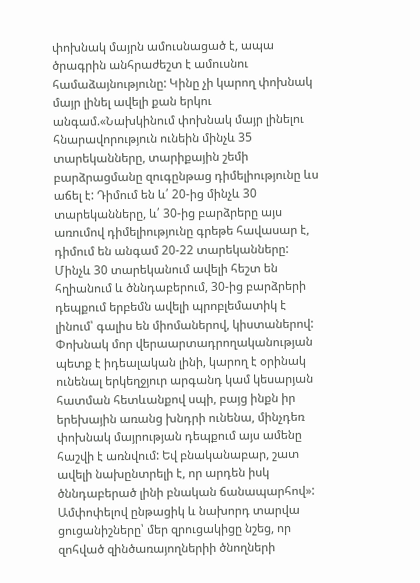փոխնակ մայրն ամուսնացած է, ապա ծրագրին անհրաժեշտ է ամուսնու համաձայնությունը: Կինը չի կարող փոխնակ մայր լինել ավելի քան երկու անգամ.«Նախկինում փոխնակ մայր լինելու հնարավորություն ունեին մինչև 35 տարեկանները, տարիքային շեմի բարձրացմանը զուգընթաց դիմելիությունը ևս աճել է: Դիմում են և՛ 20-ից մինչև 30 տարեկանները, և՛ 30-ից բարձրերը այս առումով դիմելիությունը գրեթե հավասար է, դիմում են անգամ 20-22 տարեկանները: Մինչև 30 տարեկանում ավելի հեշտ են հղիանում և ծննդաբերում, 30-ից բարձրերի դեպքում երբեմն ավելի պրոբլեմատիկ է լինում՝ գալիս են միոմաներով, կիստաներով: Փոխնակ մոր վերաարտադրողականության պետք է իդեալական լինի, կարող է օրինակ ունենալ երկեղջյուր արգանդ կամ կեսարյան հատման հետևանքով սպի, բայց ինքն իր երեխային առանց խնդրի ունենա, մինչդեռ փոխնակ մայրության դեպքում այս ամենը հաշվի է առնվում: Եվ բնականաբար, շատ ավելի նախընտրելի է, որ արդեն իսկ ծննդաբերած լինի բնական ճանապարհով»:
Ամփոփելով ընթացիկ և նախորդ տարվա ցուցանիշները՝ մեր զրուցակիցը նշեց, որ զոհված զինծառայողներիի ծնողների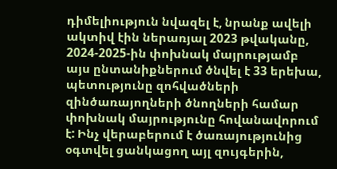դիմելիություն նվազել է, նրանք ավելի ակտիվ էին ներառյալ 2023 թվականը, 2024-2025-ին փոխնակ մայրությամբ այս ընտանիքներում ծնվել է 33 երեխա, պետությունը զոհվածների զինծառայողների ծնողների համար փոխնակ մայրությունը հովանավորում է: Ինչ վերաբերում է ծառայությունից օգտվել ցանկացող այլ զույգերին,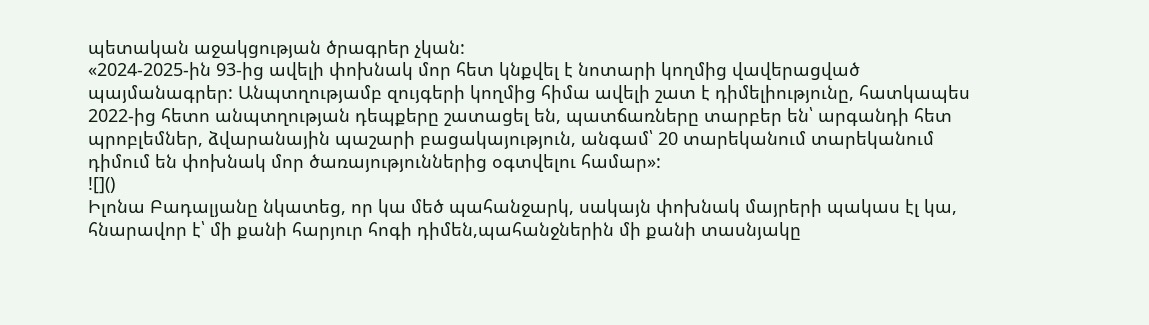պետական աջակցության ծրագրեր չկան:
«2024-2025-ին 93-ից ավելի փոխնակ մոր հետ կնքվել է նոտարի կողմից վավերացված պայմանագրեր: Անպտղությամբ զույգերի կողմից հիմա ավելի շատ է դիմելիությունը, հատկապես 2022-ից հետո անպտղության դեպքերը շատացել են, պատճառները տարբեր են՝ արգանդի հետ պրոբլեմներ, ձվարանային պաշարի բացակայություն, անգամ՝ 20 տարեկանում տարեկանում դիմում են փոխնակ մոր ծառայություններից օգտվելու համար»:
![]()
Իլոնա Բադալյանը նկատեց, որ կա մեծ պահանջարկ, սակայն փոխնակ մայրերի պակաս էլ կա, հնարավոր է՝ մի քանի հարյուր հոգի դիմեն,պահանջներին մի քանի տասնյակը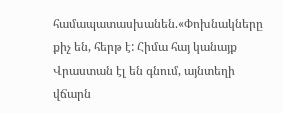համապատասխանեն.«Փոխնակները քիչ են, հերթ է: Հիմա հայ կանայք Վրաստան էլ են գնում, այնտեղի վճարն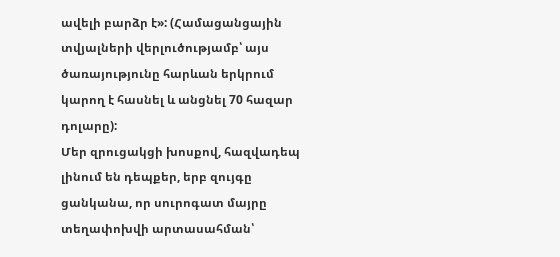ավելի բարձր է»: (Համացանցային տվյալների վերլուծությամբ՝ այս ծառայությունը հարևան երկրում կարող է հասնել և անցնել 70 հազար դոլարը):
Մեր զրուցակցի խոսքով, հազվադեպ լինում են դեպքեր, երբ զույգը ցանկանա, որ սուրոգատ մայրը տեղափոխվի արտասահման՝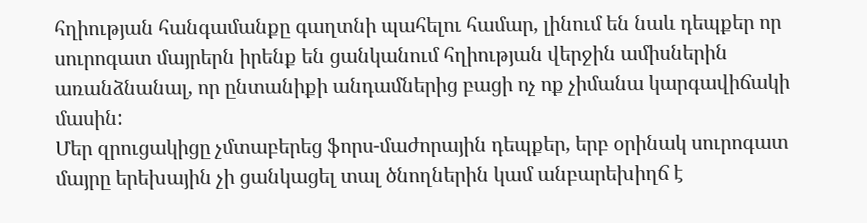հղիության հանգամանքը գաղտնի պահելու համար, լինում են նաև դեպքեր որ սուրոգատ մայրերն իրենք են ցանկանում հղիության վերջին ամիսներին առանձնանալ, որ ընտանիքի անդամներից բացի ոչ ոք չիմանա կարգավիճակի մասին:
Մեր զրուցակիցը չմտաբերեց ֆորս-մաժորային դեպքեր, երբ օրինակ սուրոգատ մայրը երեխային չի ցանկացել տալ ծնողներին կամ անբարեխիղճ է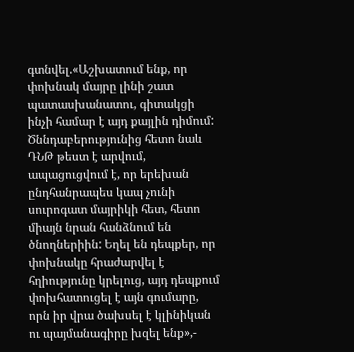գտնվել.«Աշխատում ենք, որ փոխնակ մայրը լինի շատ պատասխանատու, գիտակցի ինչի համար է այդ քայլին դիմում: Ծննդաբերությունից հետո նաև ԴՆԹ թեստ է արվում, ապացուցվում է, որ երեխան ընդհանրապես կապ չունի սուրոգատ մայրիկի հետ, հետո միայն նրան հանձնում են ծնողներիին: Եղել են դեպքեր, որ փոխնակը հրաժարվել է հղիությունը կրելուց, այդ դեպքում փոխհատուցել է այն գումարը, որն իր վրա ծախսել է կլինիկան ու պայմանագիրը խզել ենք»,-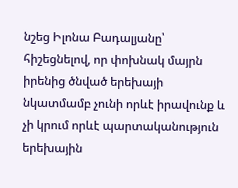նշեց Իլոնա Բադալյանը՝ հիշեցնելով, որ փոխնակ մայրն իրենից ծնված երեխայի նկատմամբ չունի որևէ իրավունք և չի կրում որևէ պարտականություն երեխային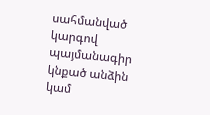սահմանված կարգով պայմանագիր կնքած անձին կամ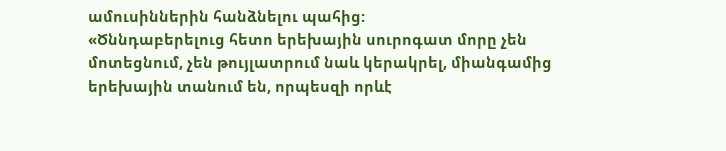ամուսիններին հանձնելու պահից:
«Ծննդաբերելուց հետո երեխային սուրոգատ մորը չեն մոտեցնում, չեն թույլատրում նաև կերակրել, միանգամից երեխային տանում են, որպեսզի որևէ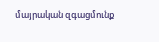մայրական զգացմունք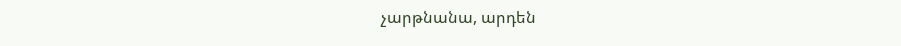չարթնանա, արդեն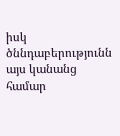իսկ ծննդաբերությունն այս կանանց համար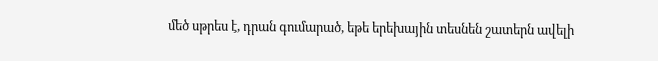մեծ սթրես է, դրան գումարած, եթե երեխային տեսնեն շատերն ավելի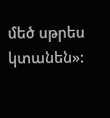մեծ սթրես կտանեն»: